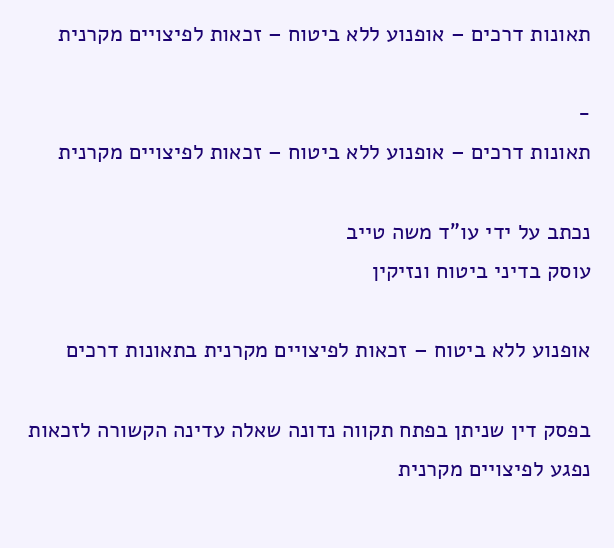תאונות דרכים – אופנוע ללא ביטוח – זכאות לפיצויים מקרנית

-
תאונות דרכים – אופנוע ללא ביטוח – זכאות לפיצויים מקרנית

נכתב על ידי עו"ד משה טייב
עוסק בדיני ביטוח ונזיקין

אופנוע ללא ביטוח – זכאות לפיצויים מקרנית בתאונות דרכים

בפסק דין שניתן בפתח תקווה נדונה שאלה עדינה הקשורה לזכאות נפגע לפיצויים מקרנית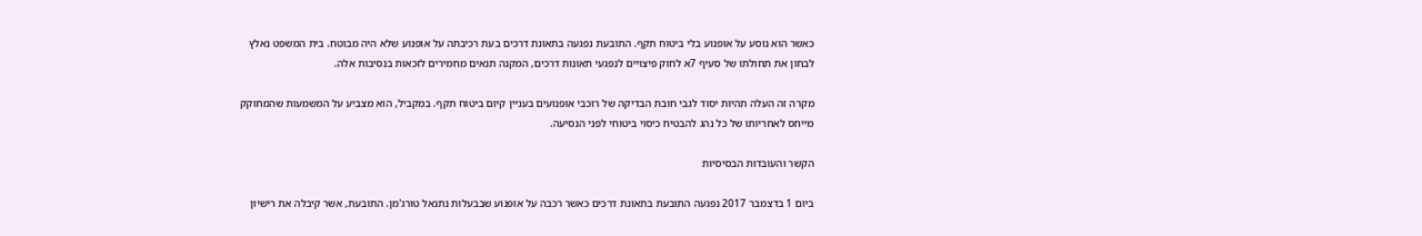כאשר הוא נוסע על אופנוע בלי ביטוח תקף. התובעת נפגעה בתאונת דרכים בעת רכיבתה על אופנוע שלא היה מבוטח. בית המשפט נאלץ לבחון את תחולתו של סעיף 7א לחוק פיצויים לנפגעי תאונות דרכים, המקנה תנאים מחמירים לזכאות בנסיבות אלה.

מקרה זה העלה תהיות יסוד לגבי חובת הבדיקה של רוכבי אופנועים בעניין קיום ביטוח תקף. במקביל, הוא מצביע על המשמעות שהמחוקק מייחס לאחריותו של כל נהג להבטיח כיסוי ביטוחי לפני הנסיעה.

הקשר והעובדות הבסיסיות

ביום 1 בדצמבר 2017 נפגעה התובעת בתאונת דרכים כאשר רכבה על אופנוע שבבעלות נתנאל טורג'מן. התובעת, אשר קיבלה את רישיון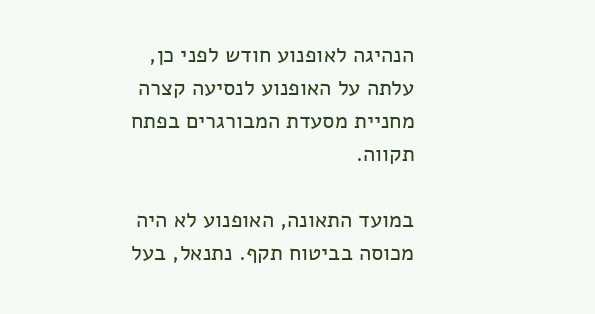הנהיגה לאופנוע חודש לפני כן, עלתה על האופנוע לנסיעה קצרה מחניית מסעדת המבורגרים בפתח תקווה.

במועד התאונה, האופנוע לא היה מכוסה בביטוח תקף. נתנאל, בעל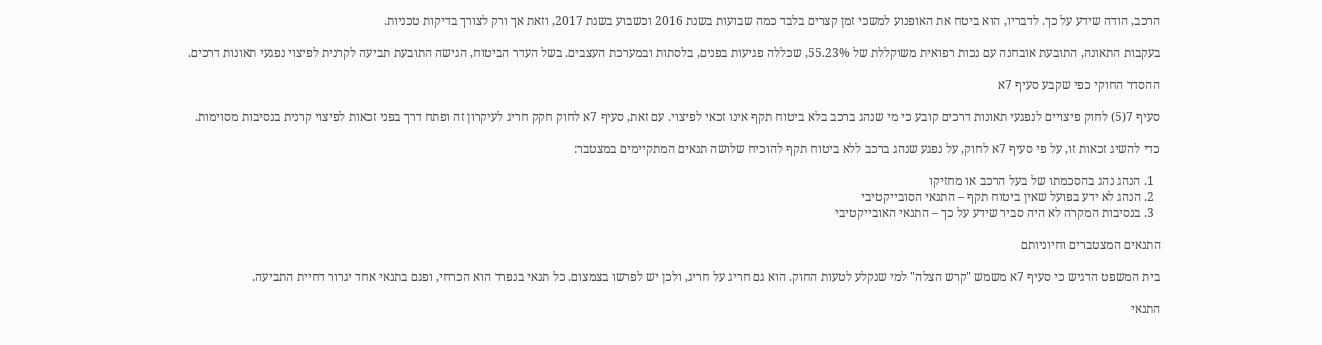הרכב, הודה שידע על כך. לדבריו, הוא ביטח את האופנוע למשכי זמן קצרים בלבד כמה שבועות בשנת 2016 וכשבוע בשנת 2017, וזאת אך ורק לצורך בדיקות טכניות.

בעקבות התאונה, התובעת אובחנה עם נכות רפואית משוקללת של 55.23%, שכללה פגיעות בפנים, בלסתות ובמערכת העצבים. בשל העדר הביטוח, הגישה התובעת תביעה לקרנית לפיצוי נפגעי תאונות דרכים.

ההסדר החוקי כפי שקבע סעיף 7א

סעיף 7(5) לחוק פיצויים לנפגעי תאונות דרכים קובע כי מי שנהג ברכב בלא ביטוח תקף אינו זכאי לפיצוי. עם זאת, סעיף 7א לחוק חקק חריג לעיקרון זה ופתח דרך בפני זכאות לפיצוי קרנית בנסיבות מסוימות.

כדי להשיג זכאות זו, על פי סעיף 7א לחוק, על נפגע שנהג ברכב ללא ביטוח תקף להוכיח שלושה תנאים המתקיימים במצטבר:

  1. הנהג נהג בהסכמתו של בעל הרכב או מחזיקו
  2. הנהג לא ידע בפועל שאין ביטוח תקף – התנאי הסובייקטיבי
  3. בנסיבות המקרה לא היה סביר שידע על כך – התנאי האובייקטיבי

התנאים המצטברים וחיוניותם

בית המשפט הדגיש כי סעיף 7א משמש "קרש הצלה" למי שנקלע לטעות החוק. הוא גם חריג על חריג, ולכן יש לפרשו בצמצום. כל תנאי בנפרד הוא הכרחי, ופגם בתנאי אחד יגרור דחיית התביעה.

התנאי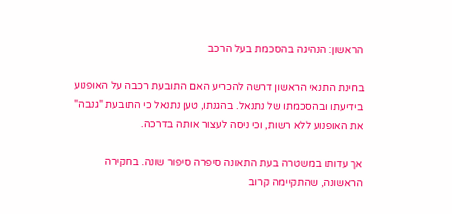הראשון: הנהיגה בהסכמת בעל הרכב

בחינת התנאי הראשון דרשה להכריע האם התובעת רכבה על האופנוע בידיעתו ובהסכמתו של נתנאל. בהגנתו, טען נתנאל כי התובעת "גנבה" את האופנוע ללא רשות, וכי ניסה לעצור אותה בדרכה.

אך עדותו במשטרה בעת התאונה סיפרה סיפור שונה. בחקירה הראשונה, שהתקיימה קרוב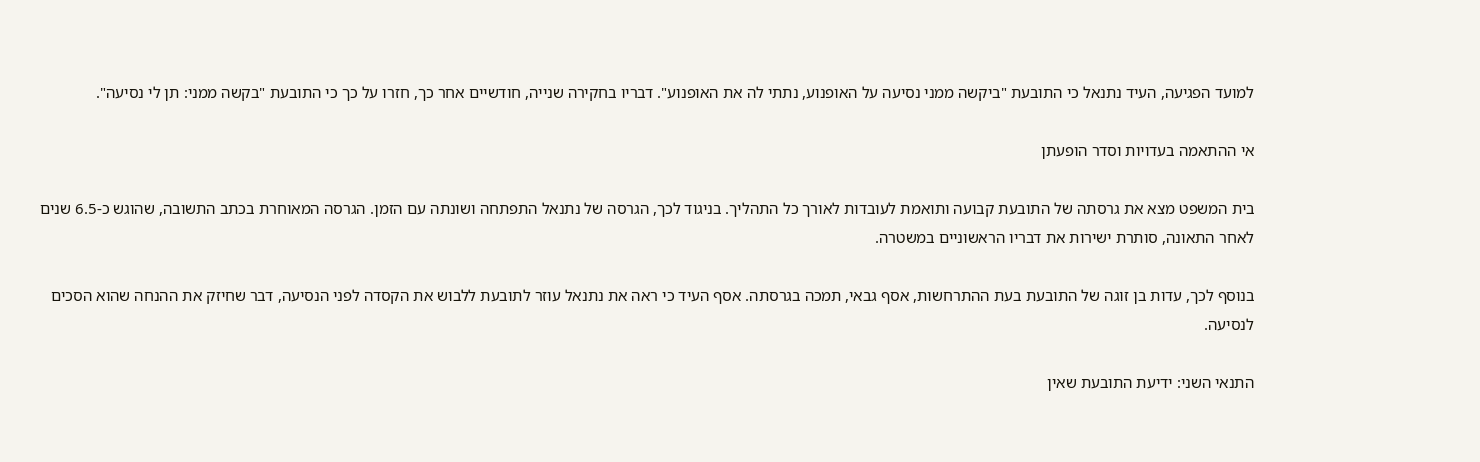למועד הפגיעה, העיד נתנאל כי התובעת "ביקשה ממני נסיעה על האופנוע, נתתי לה את האופנוע". דבריו בחקירה שנייה, חודשיים אחר כך, חזרו על כך כי התובעת "בקשה ממני: תן לי נסיעה".

אי ההתאמה בעדויות וסדר הופעתן

בית המשפט מצא את גרסתה של התובעת קבועה ותואמת לעובדות לאורך כל התהליך. בניגוד לכך, הגרסה של נתנאל התפתחה ושונתה עם הזמן. הגרסה המאוחרת בכתב התשובה, שהוגש כ-6.5 שנים לאחר התאונה, סותרת ישירות את דבריו הראשוניים במשטרה.

בנוסף לכך, עדות בן זוגה של התובעת בעת ההתרחשות, אסף גבאי, תמכה בגרסתה. אסף העיד כי ראה את נתנאל עוזר לתובעת ללבוש את הקסדה לפני הנסיעה, דבר שחיזק את ההנחה שהוא הסכים לנסיעה.

התנאי השני: ידיעת התובעת שאין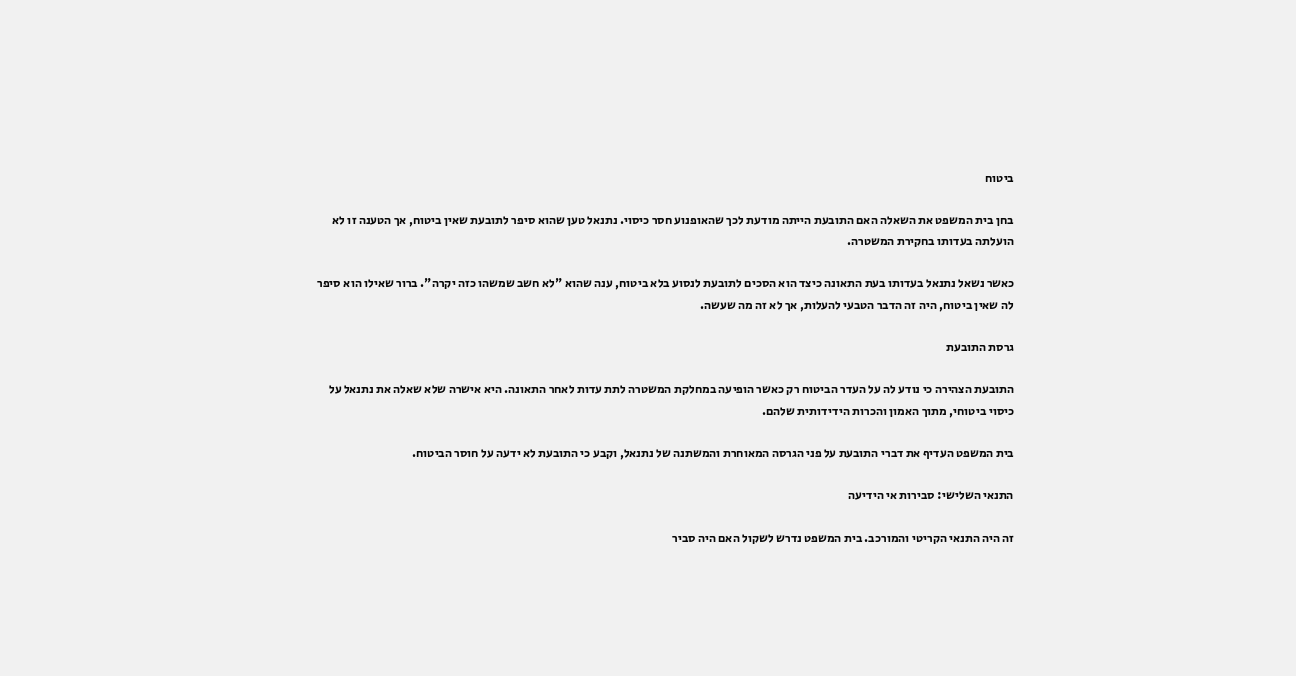ביטוח

בחן בית המשפט את השאלה האם התובעת הייתה מודעת לכך שהאופנוע חסר כיסוי. נתנאל טען שהוא סיפר לתובעת שאין ביטוח, אך הטענה זו לא הועלתה בעדותו בחקירת המשטרה.

כאשר נשאל נתנאל בעדותו בעת התאונה כיצד הוא הסכים לתובעת לנסוע בלא ביטוח, ענה שהוא "לא חשב שמשהו כזה יקרה". ברור שאילו הוא סיפר לה שאין ביטוח, היה זה הדבר הטבעי להעלות, אך לא זה מה שעשה.

גרסת התובעת

התובעת הצהירה כי נודע לה על העדר הביטוח רק כאשר הופיעה במחלקת המשטרה לתת עדות לאחר התאונה. היא אישרה שלא שאלה את נתנאל על כיסוי ביטוחי, מתוך האמון והכרות הידידותית שלהם.

בית המשפט העדיף את דברי התובעת על פני הגרסה המאוחרת והמשתנה של נתנאל, וקבע כי התובעת לא ידעה על חוסר הביטוח.

התנאי השלישי: סבירות אי הידיעה

זה היה התנאי הקריטי והמורכב. בית המשפט נדרש לשקול האם היה סביר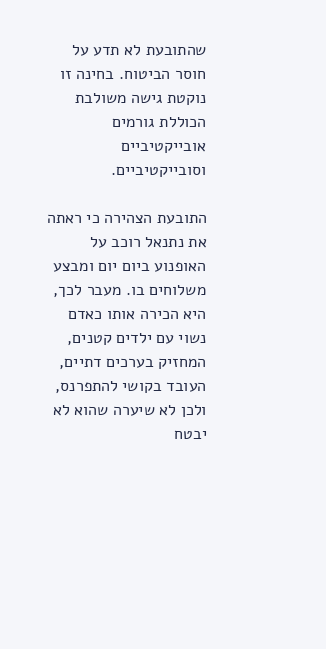שהתובעת לא תדע על חוסר הביטוח. בחינה זו נוקטת גישה משולבת הכוללת גורמים אובייקטיביים וסובייקטיביים.

התובעת הצהירה כי ראתה את נתנאל רוכב על האופנוע ביום יום ומבצע משלוחים בו. מעבר לכך, היא הכירה אותו כאדם נשוי עם ילדים קטנים, המחזיק בערכים דתיים, העובד בקושי להתפרנס, ולכן לא שיערה שהוא לא יבטח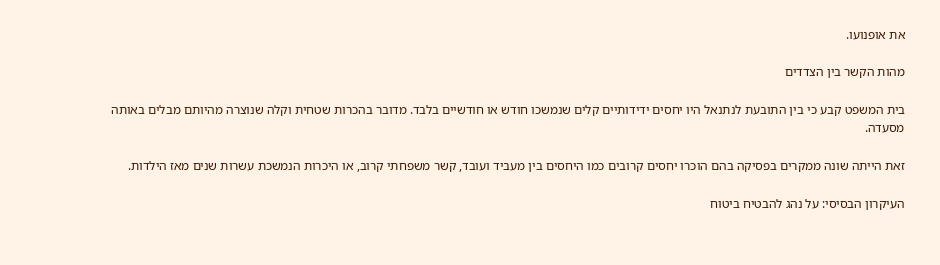את אופנועו.

מהות הקשר בין הצדדים

בית המשפט קבע כי בין התובעת לנתנאל היו יחסים ידידותיים קלים שנמשכו חודש או חודשיים בלבד. מדובר בהכרות שטחית וקלה שנוצרה מהיותם מבלים באותה מסעדה.

זאת הייתה שונה ממקרים בפסיקה בהם הוכרו יחסים קרובים כמו היחסים בין מעביד ועובד, קשר משפחתי קרוב, או היכרות הנמשכת עשרות שנים מאז הילדות.

העיקרון הבסיסי: על נהג להבטיח ביטוח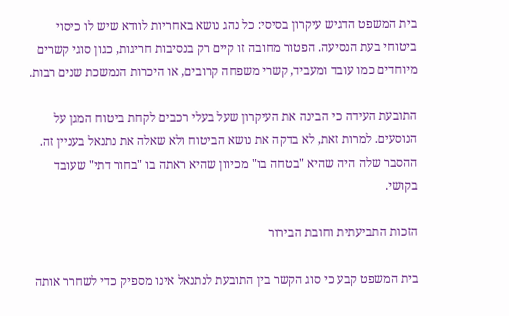בית המשפט הדגיש עיקרון בסיסי: כל נהג נושא באחריות לוודא שיש לו כיסוי ביטוחי בעת הנסיעה. הפטור מחובה זו קיים רק בנסיבות חריגות, כגון סוגי קשרים מיוחדים כמו עובד ומעביד, קשרי משפחה קרובים, או היכרות הנמשכת שנים רבות.

התובעת העידה כי הבינה את העיקרון שעל בעלי רכבים לקחת ביטוח המגן על הנוסעים. למרות זאת, לא בדקה את נושא הביטוח ולא שאלה את נתנאל בעניין זה. ההסבר שלה היה שהיא "בטחה בו" מכיוון שהיא ראתה בו "בחור דתי" שעובד בקושי.

הזכות התביעתית וחובת הבירור

בית המשפט קבע כי סוג הקשר בין התובעת לנתנאל אינו מספיק כדי לשחרר אותה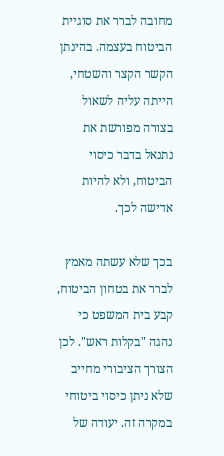מחובה לברר את סוגיית הביטוח בעצמה. בהינתן הקשר הקצר והשטחי, הייתה עליה לשאול בצורה מפורשת את נתנאל בדבר כיסוי הביטוח, ולא להיות אדישה לכך.

בכך שלא עשתה מאמץ לברר את בטחון הביטוח, קבע בית המשפט כי נהגה "בקלות ראש". לכן הצורך הציבורי מחייב שלא ניתן כיסוי ביטוחי במקרה זה. יעודה של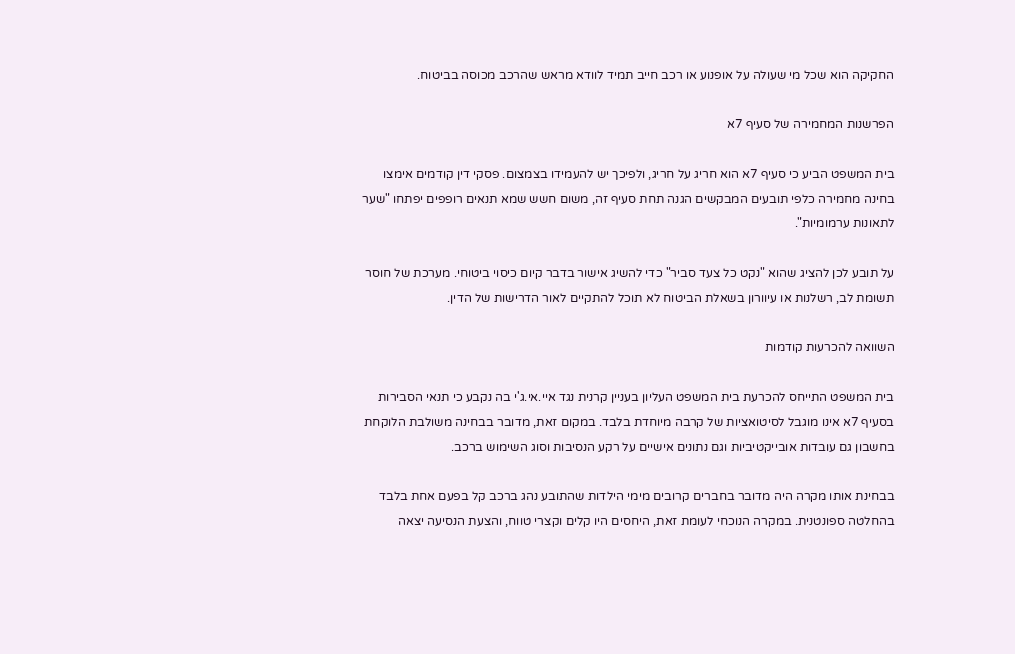החקיקה הוא שכל מי שעולה על אופנוע או רכב חייב תמיד לוודא מראש שהרכב מכוסה בביטוח.

הפרשנות המחמירה של סעיף 7א

בית המשפט הביע כי סעיף 7א הוא חריג על חריג, ולפיכך יש להעמידו בצמצום. פסקי דין קודמים אימצו בחינה מחמירה כלפי תובעים המבקשים הגנה תחת סעיף זה, משום חשש שמא תנאים רופפים יפתחו "שער לתאונות ערמומיות".

על תובע לכן להציג שהוא "נקט כל צעד סביר" כדי להשיג אישור בדבר קיום כיסוי ביטוחי. מערכת של חוסר תשומת לב, רשלנות או עיוורון בשאלת הביטוח לא תוכל להתקיים לאור הדרישות של הדין.

השוואה להכרעות קודמות

בית המשפט התייחס להכרעת בית המשפט העליון בעניין קרנית נגד איי.אי.ג'י בה נקבע כי תנאי הסבירות בסעיף 7א אינו מוגבל לסיטואציות של קרבה מיוחדת בלבד. במקום זאת, מדובר בבחינה משולבת הלוקחת בחשבון גם עובדות אובייקטיביות וגם נתונים אישיים על רקע הנסיבות וסוג השימוש ברכב.

בבחינת אותו מקרה היה מדובר בחברים קרובים מימי הילדות שהתובע נהג ברכב קל בפעם אחת בלבד בהחלטה ספונטנית. במקרה הנוכחי לעומת זאת, היחסים היו קלים וקצרי טווח, והצעת הנסיעה יצאה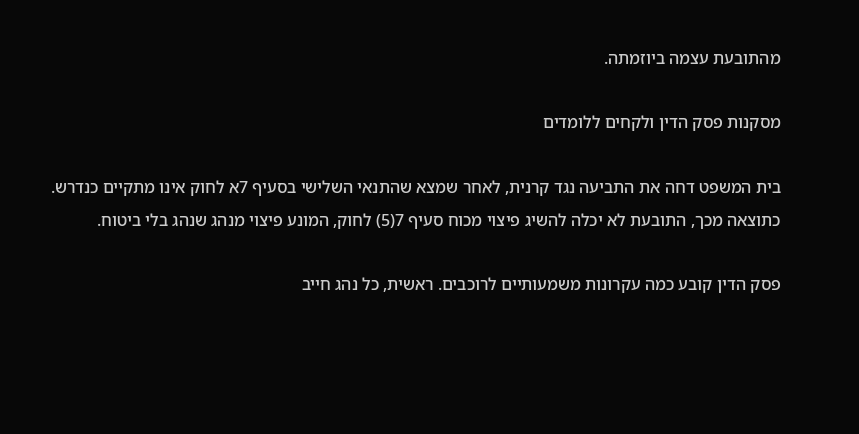מהתובעת עצמה ביוזמתה.

מסקנות פסק הדין ולקחים ללומדים

בית המשפט דחה את התביעה נגד קרנית, לאחר שמצא שהתנאי השלישי בסעיף 7א לחוק אינו מתקיים כנדרש. כתוצאה מכך, התובעת לא יכלה להשיג פיצוי מכוח סעיף 7(5) לחוק, המונע פיצוי מנהג שנהג בלי ביטוח.

פסק הדין קובע כמה עקרונות משמעותיים לרוכבים. ראשית, כל נהג חייב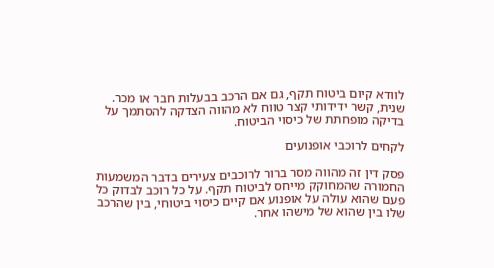לוודא קיום ביטוח תקף, גם אם הרכב בבעלות חבר או מכר. שנית, קשר ידידותי קצר טווח לא מהווה הצדקה להסתמך על בדיקה מופחתת של כיסוי הביטוח.

לקחים לרוכבי אופנועים

פסק דין זה מהווה מסר ברור לרוכבים צעירים בדבר המשמעות החמורה שהמחוקק מייחס לביטוח תקף. על כל רוכב לבדוק כל פעם שהוא עולה על אופנוע אם קיים כיסוי ביטוחי, בין שהרכב שלו בין שהוא של מישהו אחר.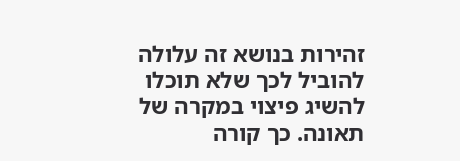זהירות בנושא זה עלולה להוביל לכך שלא תוכלו להשיג פיצוי במקרה של תאונה. כך קורה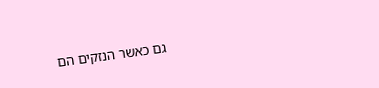גם כאשר הנזקים הם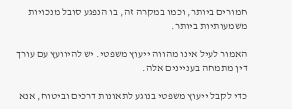חמורים ביותר, וכמו במקרה זה, בו הנפגע סובל מנכויות משמעותיות ביותר.

האמור לעיל אינו מהווה ייעוץ משפטי. יש להיוועץ עם עורך דין מתמחה בעניינים אלה.

כדי לקבל ייעוץ משפטי בנוגע לתאונות דרכים וביטוח, אנא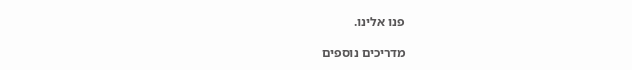פנו אלינו.

מדריכים נוספים